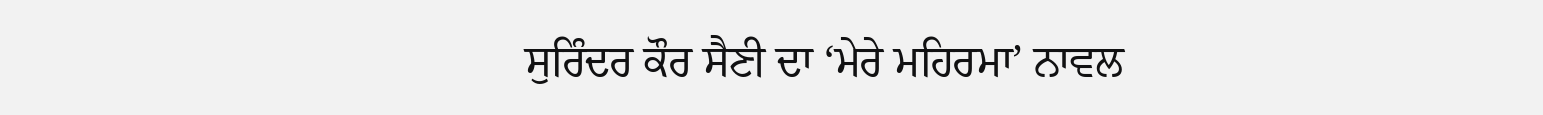ਸੁਰਿੰਦਰ ਕੌਰ ਸੈਣੀ ਦਾ ‘ਮੇਰੇ ਮਹਿਰਮਾ’ ਨਾਵਲ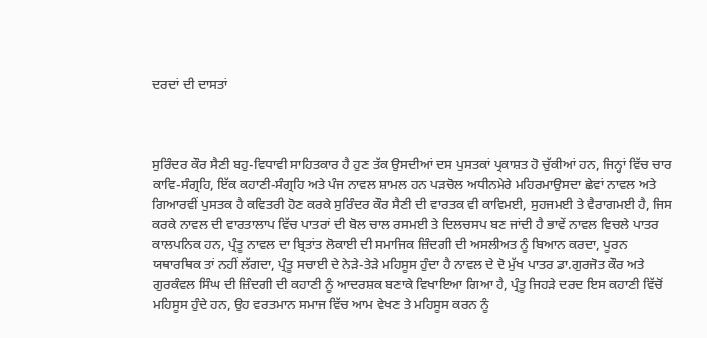ਦਰਦਾਂ ਦੀ ਦਾਸਤਾਂ



ਸੁਰਿੰਦਰ ਕੌਰ ਸੈਣੀ ਬਹੁ-ਵਿਧਾਵੀ ਸਾਹਿਤਕਾਰ ਹੈ ਹੁਣ ਤੱਕ ਉਸਦੀਆਂ ਦਸ ਪੁਸਤਕਾਂ ਪ੍ਰਕਾਸ਼ਤ ਹੋ ਚੁੱਕੀਆਂ ਹਨ, ਜਿਨ੍ਹਾਂ ਵਿੱਚ ਚਾਰ ਕਾਵਿ-ਸੰਗ੍ਰਹਿ, ਇੱਕ ਕਹਾਣੀ-ਸੰਗ੍ਰਹਿ ਅਤੇ ਪੰਜ ਨਾਵਲ ਸ਼ਾਮਲ ਹਨ ਪੜਚੋਲ ਅਧੀਨਮੇਰੇ ਮਹਿਰਮਾਉਸਦਾ ਛੇਵਾਂ ਨਾਵਲ ਅਤੇ ਗਿਆਰਵੀਂ ਪੁਸਤਕ ਹੈ ਕਵਿਤਰੀ ਹੋਣ ਕਰਕੇ ਸੁਰਿੰਦਰ ਕੌਰ ਸੈਣੀ ਦੀ ਵਾਰਤਕ ਵੀ ਕਾਵਿਮਈ, ਸੁਹਜਮਈ ਤੇ ਵੈਰਾਗਮਈ ਹੈ, ਜਿਸ ਕਰਕੇ ਨਾਵਲ ਦੀ ਵਾਰਤਾਲਾਪ ਵਿੱਚ ਪਾਤਰਾਂ ਦੀ ਬੋਲ ਚਾਲ ਰਸਮਈ ਤੇ ਦਿਲਚਸਪ ਬਣ ਜਾਂਦੀ ਹੈ ਭਾਵੇਂ ਨਾਵਲ ਵਿਚਲੇ ਪਾਤਰ ਕਾਲਪਨਿਕ ਹਨ, ਪ੍ਰੰਤੂ ਨਾਵਲ ਦਾ ਬ੍ਰਿਤਾਂਤ ਲੋਕਾਈ ਦੀ ਸਮਾਜਿਕ ਜ਼ਿੰਦਗੀ ਦੀ ਅਸਲੀਅਤ ਨੂੰ ਬਿਆਨ ਕਰਦਾ, ਪੂਰਨ ਯਥਾਰਥਿਕ ਤਾਂ ਨਹੀਂ ਲੱਗਦਾ, ਪ੍ਰੰਤੂ ਸਚਾਈ ਦੇ ਨੇੜੇ-ਤੇੜੇ ਮਹਿਸੂਸ ਹੁੰਦਾ ਹੈ ਨਾਵਲ ਦੇ ਦੋ ਮੁੱਖ ਪਾਤਰ ਡਾ.ਗੁਰਜੋਤ ਕੌਰ ਅਤੇ ਗੁਰਕੰਵਲ ਸਿੰਘ ਦੀ ਜ਼ਿੰਦਗੀ ਦੀ ਕਹਾਣੀ ਨੂੰ ਆਦਰਸ਼ਕ ਬਣਾਕੇ ਵਿਖਾਇਆ ਗਿਆ ਹੈ, ਪ੍ਰੰਤੂ ਜਿਹੜੇ ਦਰਦ ਇਸ ਕਹਾਣੀ ਵਿੱਚੋਂ ਮਹਿਸੂਸ ਹੁੰਦੇ ਹਨ, ਉਹ ਵਰਤਮਾਨ ਸਮਾਜ ਵਿੱਚ ਆਮ ਵੇਖਣ ਤੇ ਮਹਿਸੂਸ ਕਰਨ ਨੂੰ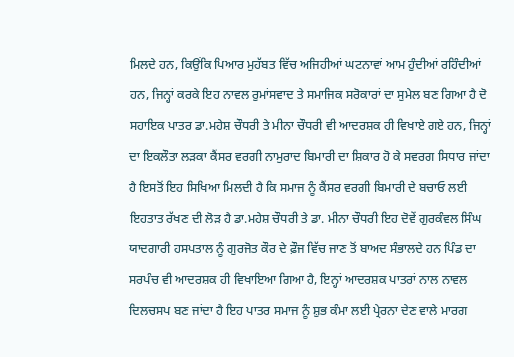ਮਿਲਦੇ ਹਨ, ਕਿਉਂਕਿ ਪਿਆਰ ਮੁਹੱਬਤ ਵਿੱਚ ਅਜਿਹੀਆਂ ਘਟਨਾਵਾਂ ਆਮ ਹੁੰਦੀਆਂ ਰਹਿੰਦੀਆਂ ਹਨ, ਜਿਨ੍ਹਾਂ ਕਰਕੇ ਇਹ ਨਾਵਲ ਰੁਮਾਂਸਵਾਦ ਤੇ ਸਮਾਜਿਕ ਸਰੋਕਾਰਾਂ ਦਾ ਸੁਮੇਲ ਬਣ ਗਿਆ ਹੈ ਦੋ ਸਹਾਇਕ ਪਾਤਰ ਡਾ.ਮਹੇਸ਼ ਚੌਧਰੀ ਤੇ ਮੀਨਾ ਚੌਧਰੀ ਵੀ ਆਦਰਸ਼ਕ ਹੀ ਵਿਖਾਏ ਗਏ ਹਨ, ਜਿਨ੍ਹਾਂ ਦਾ ਇਕਲੌਤਾ ਲੜਕਾ ਕੈਂਸਰ ਵਰਗੀ ਨਾਮੁਰਾਦ ਬਿਮਾਰੀ ਦਾ ਸ਼ਿਕਾਰ ਹੋ ਕੇ ਸਵਰਗ ਸਿਧਾਰ ਜਾਂਦਾ ਹੈ ਇਸਤੋਂ ਇਹ ਸਿਖਿਆ ਮਿਲਦੀ ਹੈ ਕਿ ਸਮਾਜ ਨੂੰ ਕੈਂਸਰ ਵਰਗੀ ਬਿਮਾਰੀ ਦੇ ਬਚਾਓ ਲਈ ਇਹਤਾਤ ਰੱਖਣ ਦੀ ਲੋੜ ਹੈ ਡਾ.ਮਹੇਸ਼ ਚੌਧਰੀ ਤੇ ਡਾ. ਮੀਨਾ ਚੌਧਰੀ ਇਹ ਦੋਵੇਂ ਗੁਰਕੰਵਲ ਸਿੰਘ ਯਾਦਗਾਰੀ ਹਸਪਤਾਲ ਨੂੰ ਗੁਰਜੋਤ ਕੌਰ ਦੇ ਫ਼ੌਜ ਵਿੱਚ ਜਾਣ ਤੋਂ ਬਾਅਦ ਸੰਭਾਲਦੇ ਹਨ ਪਿੰਡ ਦਾ ਸਰਪੰਚ ਵੀ ਆਦਰਸ਼ਕ ਹੀ ਵਿਖਾਇਆ ਗਿਆ ਹੈ, ਇਨ੍ਹਾਂ ਆਦਰਸ਼ਕ ਪਾਤਰਾਂ ਨਾਲ ਨਾਵਲ ਦਿਲਚਸਪ ਬਣ ਜਾਂਦਾ ਹੈ ਇਹ ਪਾਤਰ ਸਮਾਜ ਨੂੰ ਸ਼ੁਭ ਕੰਮਾ ਲਈ ਪ੍ਰੇਰਨਾ ਦੇਣ ਵਾਲੇ ਮਾਰਗ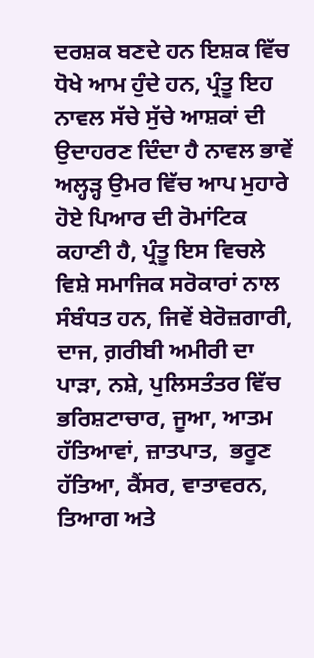ਦਰਸ਼ਕ ਬਣਦੇ ਹਨ ਇਸ਼ਕ ਵਿੱਚ ਧੋਖੇ ਆਮ ਹੁੰਦੇ ਹਨ, ਪ੍ਰੰਤੂ ਇਹ ਨਾਵਲ ਸੱਚੇ ਸੁੱਚੇ ਆਸ਼ਕਾਂ ਦੀ ਉਦਾਹਰਣ ਦਿੰਦਾ ਹੈ ਨਾਵਲ ਭਾਵੇਂ ਅਲ੍ਹੜ੍ਹ ਉਮਰ ਵਿੱਚ ਆਪ ਮੁਹਾਰੇ ਹੋਏ ਪਿਆਰ ਦੀ ਰੋਮਾਂਟਿਕ ਕਹਾਣੀ ਹੈ, ਪ੍ਰੰਤੂ ਇਸ ਵਿਚਲੇ ਵਿਸ਼ੇ ਸਮਾਜਿਕ ਸਰੋਕਾਰਾਂ ਨਾਲ ਸੰਬੰਧਤ ਹਨ, ਜਿਵੇਂ ਬੇਰੋਜ਼ਗਾਰੀ, ਦਾਜ, ਗ਼ਰੀਬੀ ਅਮੀਰੀ ਦਾ ਪਾੜਾ, ਨਸ਼ੇ, ਪੁਲਿਸਤੰਤਰ ਵਿੱਚ ਭਰਿਸ਼ਟਾਚਾਰ, ਜੂਆ, ਆਤਮ ਹੱਤਿਆਵਾਂ, ਜ਼ਾਤਪਾਤ,  ਭਰੂਣ ਹੱਤਿਆ, ਕੈਂਸਰ, ਵਾਤਾਵਰਨ, ਤਿਆਗ ਅਤੇ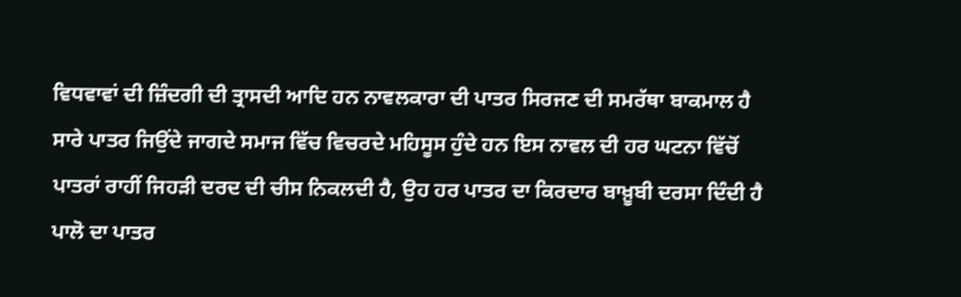ਵਿਧਵਾਵਾਂ ਦੀ ਜ਼ਿੰਦਗੀ ਦੀ ਤ੍ਰਾਸਦੀ ਆਦਿ ਹਨ ਨਾਵਲਕਾਰਾ ਦੀ ਪਾਤਰ ਸਿਰਜਣ ਦੀ ਸਮਰੱਥਾ ਬਾਕਮਾਲ ਹੈ ਸਾਰੇ ਪਾਤਰ ਜਿਉਂਦੇ ਜਾਗਦੇ ਸਮਾਜ ਵਿੱਚ ਵਿਚਰਦੇ ਮਹਿਸੂਸ ਹੁੰਦੇ ਹਨ ਇਸ ਨਾਵਲ ਦੀ ਹਰ ਘਟਨਾ ਵਿੱਚੋਂ ਪਾਤਰਾਂ ਰਾਹੀਂ ਜਿਹੜੀ ਦਰਦ ਦੀ ਚੀਸ ਨਿਕਲਦੀ ਹੈ, ਉਹ ਹਰ ਪਾਤਰ ਦਾ ਕਿਰਦਾਰ ਬਾਖ਼ੂਬੀ ਦਰਸਾ ਦਿੰਦੀ ਹੈ ਪਾਲੋ ਦਾ ਪਾਤਰ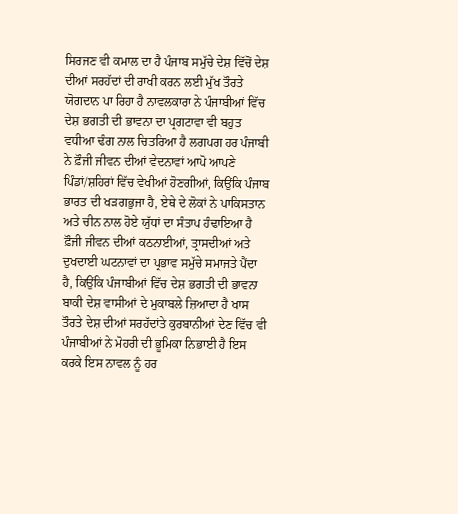ਸਿਰਜਣ ਵੀ ਕਮਾਲ ਦਾ ਹੈ ਪੰਜਾਬ ਸਮੁੱਚੇ ਦੇਸ਼ ਵਿੱਚੋਂ ਦੇਸ਼ ਦੀਆਂ ਸਰਹੱਦਾਂ ਦੀ ਰਾਖੀ ਕਰਨ ਲਈ ਮੁੱਖ ਤੌਰਤੇ ਯੋਗਦਾਨ ਪਾ ਰਿਹਾ ਹੈ ਨਾਵਲਕਾਰਾ ਨੇ ਪੰਜਾਬੀਆਂ ਵਿੱਚ ਦੇਸ਼ ਭਗਤੀ ਦੀ ਭਾਵਨਾ ਦਾ ਪ੍ਰਗਟਾਵਾ ਵੀ ਬਹੁਤ ਵਧੀਆ ਢੰਗ ਨਾਲ ਚਿਤਰਿਆ ਹੈ ਲਗਪਗ ਹਰ ਪੰਜਾਬੀ ਨੇ ਫ਼ੌਜੀ ਜੀਵਨ ਦੀਆਂ ਵੇਦਨਾਵਾਂ ਆਪੋ ਆਪਣੇ ਪਿੰਡਾਂ/ਸ਼ਹਿਰਾਂ ਵਿੱਚ ਵੇਖੀਆਂ ਹੋਣਗੀਆਂ, ਕਿਉਂਕਿ ਪੰਜਾਬ ਭਾਰਤ ਦੀ ਖੜਗਭੁਜਾ ਹੈ, ਏਥੇ ਦੇ ਲੋਕਾਂ ਨੇ ਪਾਕਿਸਤਾਨ ਅਤੇ ਚੀਨ ਨਾਲ ਹੋਏ ਯੁੱਧਾਂ ਦਾ ਸੰਤਾਪ ਹੰਢਾਇਆ ਹੈ ਫ਼ੌਜੀ ਜੀਵਨ ਦੀਆਂ ਕਠਨਾਈਆਂ, ਤ੍ਰਾਸਦੀਆਂ ਅਤੇ ਦੁਖਦਾਈ ਘਟਨਾਵਾਂ ਦਾ ਪ੍ਰਭਾਵ ਸਮੁੱਚੇ ਸਮਾਜਤੇ ਪੈਂਦਾ ਹੈ, ਕਿਉਂਕਿ ਪੰਜਾਬੀਆਂ ਵਿੱਚ ਦੇਸ਼ ਭਗਤੀ ਦੀ ਭਾਵਨਾ ਬਾਕੀ ਦੇਸ਼ ਵਾਸੀਆਂ ਦੇ ਮੁਕਾਬਲੇ ਜ਼ਿਆਦਾ ਹੈ ਖਾਸ ਤੌਰਤੇ ਦੇਸ਼ ਦੀਆਂ ਸਰਹੱਦਾਂਤੇ ਕੁਰਬਾਨੀਆਂ ਦੇਣ ਵਿੱਚ ਵੀ ਪੰਜਾਬੀਆਂ ਨੇ ਮੋਹਰੀ ਦੀ ਭੂਮਿਕਾ ਨਿਭਾਈ ਹੈ ਇਸ ਕਰਕੇ ਇਸ ਨਾਵਲ ਨੂੰ ਹਰ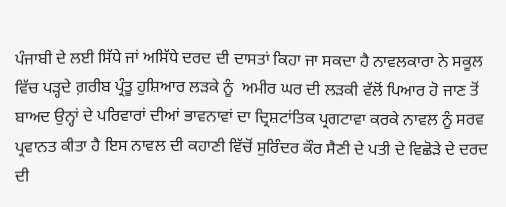ਪੰਜਾਬੀ ਦੇ ਲਈ ਸਿੱਧੇ ਜਾਂ ਅਸਿੱਧੇ ਦਰਦ ਦੀ ਦਾਸਤਾਂ ਕਿਹਾ ਜਾ ਸਕਦਾ ਹੈ ਨਾਵਲਕਾਰਾ ਨੇ ਸਕੂਲ ਵਿੱਚ ਪੜ੍ਹਦੇ ਗ਼ਰੀਬ ਪ੍ਰੰਤੂ ਹੁਸ਼ਿਆਰ ਲੜਕੇ ਨੂੰ  ਅਮੀਰ ਘਰ ਦੀ ਲੜਕੀ ਵੱਲੋਂ ਪਿਆਰ ਹੋ ਜਾਣ ਤੋਂ ਬਾਅਦ ਉਨ੍ਹਾਂ ਦੇ ਪਰਿਵਾਰਾਂ ਦੀਆਂ ਭਾਵਨਾਵਾਂ ਦਾ ਦ੍ਰਿਸ਼ਟਾਂਤਿਕ ਪ੍ਰਗਟਾਵਾ ਕਰਕੇ ਨਾਵਲ ਨੂੰ ਸਰਵ ਪ੍ਰਵਾਨਤ ਕੀਤਾ ਹੈ ਇਸ ਨਾਵਲ ਦੀ ਕਹਾਣੀ ਵਿੱਚੋਂ ਸੁਰਿੰਦਰ ਕੌਰ ਸੈਣੀ ਦੇ ਪਤੀ ਦੇ ਵਿਛੋੜੇ ਦੇ ਦਰਦ ਦੀ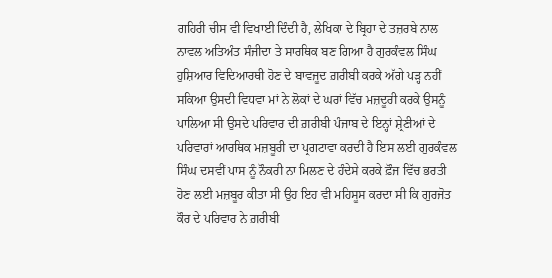ਗਹਿਰੀ ਚੀਸ ਵੀ ਵਿਖਾਈ ਦਿੰਦੀ ਹੈ, ਲੇਖਿਕਾ ਦੇ ਬ੍ਰਿਹਾ ਦੇ ਤਜ਼ਰਬੇ ਨਾਲ ਨਾਵਲ ਅਤਿਅੰਤ ਸੰਜੀਦਾ ਤੇ ਸਾਰਥਿਕ ਬਣ ਗਿਆ ਹੈ ਗੁਰਕੰਵਲ ਸਿੰਘ ਹੁਸ਼ਿਆਰ ਵਿਦਿਆਰਥੀ ਹੋਣ ਦੇ ਬਾਵਜੂਦ ਗ਼ਰੀਬੀ ਕਰਕੇ ਅੱਗੇ ਪੜ੍ਹ ਨਹੀਂ ਸਕਿਆ ਉਸਦੀ ਵਿਧਵਾ ਮਾਂ ਨੇ ਲੋਕਾਂ ਦੇ ਘਰਾਂ ਵਿੱਚ ਮਜ਼ਦੂਰੀ ਕਰਕੇ ਉਸਨੂੰ ਪਾਲਿਆ ਸੀ ਉਸਦੇ ਪਰਿਵਾਰ ਦੀ ਗ਼ਰੀਬੀ ਪੰਜਾਬ ਦੇ ਇਨ੍ਹਾਂ ਸ਼੍ਰੇਣੀਆਂ ਦੇ ਪਰਿਵਾਰਾਂ ਆਰਥਿਕ ਮਜ਼ਬੂਰੀ ਦਾ ਪ੍ਰਗਟਾਵਾ ਕਰਦੀ ਹੈ ਇਸ ਲਈ ਗੁਰਕੰਵਲ ਸਿੰਘ ਦਸਵੀਂ ਪਾਸ ਨੂੰ ਨੌਕਰੀ ਨਾ ਮਿਲਣ ਦੇ ਹੰਦੇਸੇ ਕਰਕੇ ਫ਼ੌਜ ਵਿੱਚ ਭਰਤੀ ਹੋਣ ਲਈ ਮਜ਼ਬੂਰ ਕੀਤਾ ਸੀ ਉਹ ਇਹ ਵੀ ਮਹਿਸੂਸ ਕਰਦਾ ਸੀ ਕਿ ਗੁਰਜੋਤ ਕੌਰ ਦੇ ਪਰਿਵਾਰ ਨੇ ਗ਼ਰੀਬੀ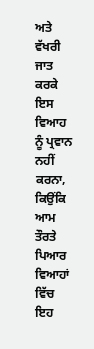ਅਤੇ ਵੱਖਰੀ ਜਾਤ ਕਰਕੇ ਇਸ ਵਿਆਹ ਨੂੰ ਪ੍ਰਵਾਨ ਨਹੀਂ ਕਰਨਾ, ਕਿਉਂਕਿ ਆਮ ਤੌਰਤੇ ਪਿਆਰ ਵਿਆਹਾਂ ਵਿੱਚ ਇਹ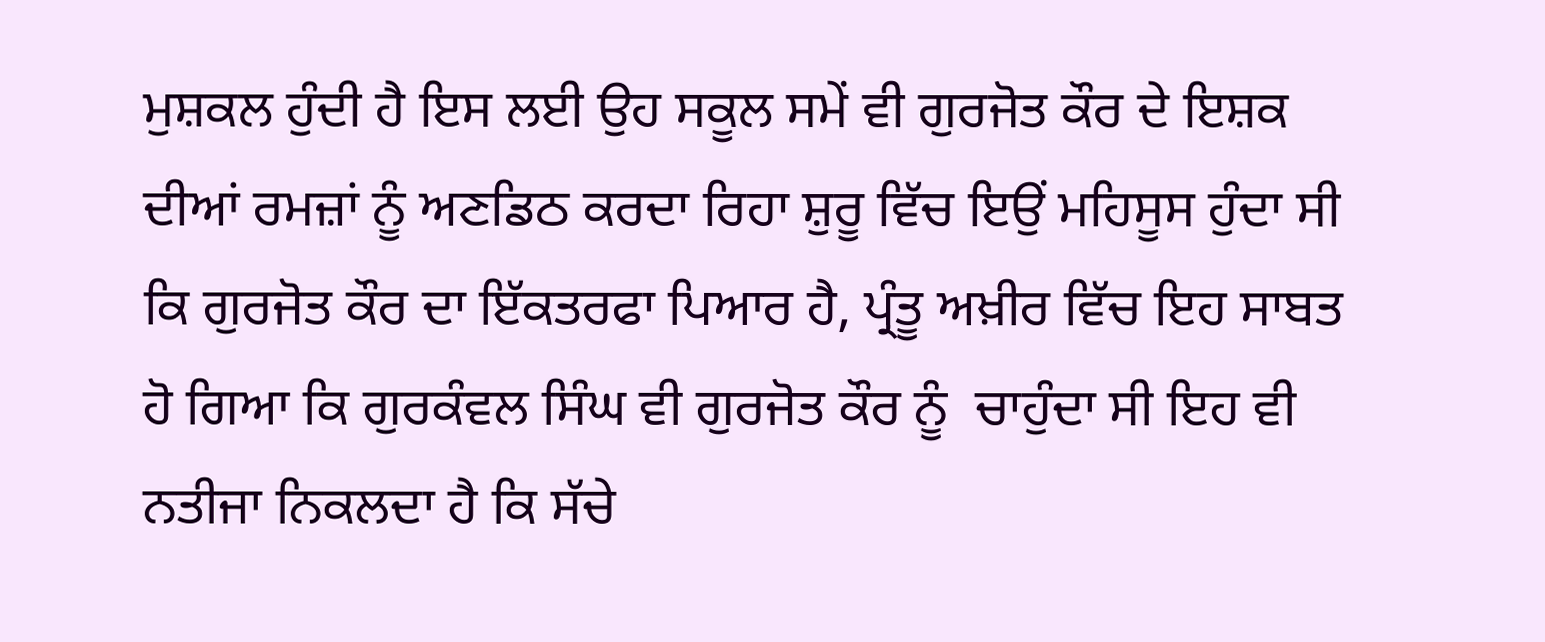ਮੁਸ਼ਕਲ ਹੁੰਦੀ ਹੈ ਇਸ ਲਈ ਉਹ ਸਕੂਲ ਸਮੇਂ ਵੀ ਗੁਰਜੋਤ ਕੌਰ ਦੇ ਇਸ਼ਕ ਦੀਆਂ ਰਮਜ਼ਾਂ ਨੂੰ ਅਣਡਿਠ ਕਰਦਾ ਰਿਹਾ ਸ਼ੁਰੂ ਵਿੱਚ ਇਉਂ ਮਹਿਸੂਸ ਹੁੰਦਾ ਸੀ ਕਿ ਗੁਰਜੋਤ ਕੌਰ ਦਾ ਇੱਕਤਰਫਾ ਪਿਆਰ ਹੈ, ਪ੍ਰੰਤੂ ਅਖ਼ੀਰ ਵਿੱਚ ਇਹ ਸਾਬਤ ਹੋ ਗਿਆ ਕਿ ਗੁਰਕੰਵਲ ਸਿੰਘ ਵੀ ਗੁਰਜੋਤ ਕੌਰ ਨੂੰ  ਚਾਹੁੰਦਾ ਸੀ ਇਹ ਵੀ ਨਤੀਜਾ ਨਿਕਲਦਾ ਹੈ ਕਿ ਸੱਚੇ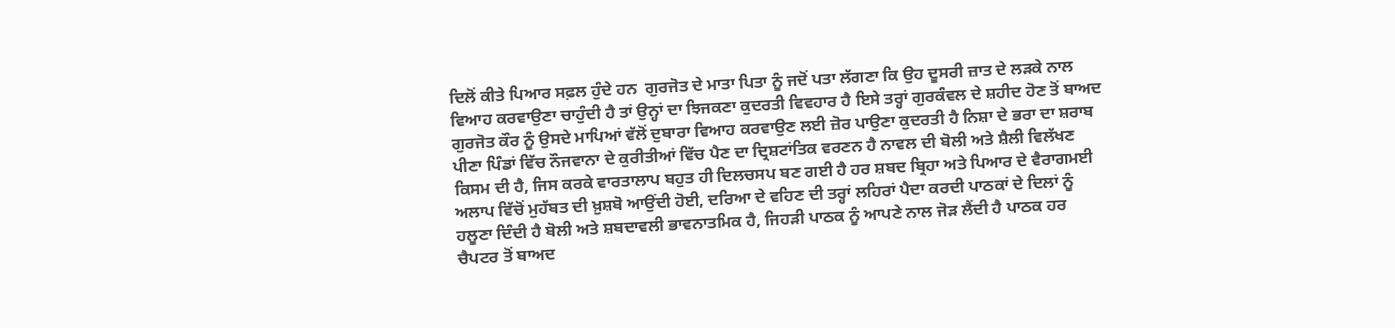ਦਿਲੋਂ ਕੀਤੇ ਪਿਆਰ ਸਫ਼ਲ ਹੁੰਦੇ ਹਨ  ਗੁਰਜੋਤ ਦੇ ਮਾਤਾ ਪਿਤਾ ਨੂੰ ਜਦੋਂ ਪਤਾ ਲੱਗਣਾ ਕਿ ਉਹ ਦੂਸਰੀ ਜ਼ਾਤ ਦੇ ਲੜਕੇ ਨਾਲ ਵਿਆਹ ਕਰਵਾਉਣਾ ਚਾਹੁੰਦੀ ਹੈ ਤਾਂ ਉਨ੍ਹਾਂ ਦਾ ਝਿਜਕਣਾ ਕੁਦਰਤੀ ਵਿਵਹਾਰ ਹੈ ਇਸੇ ਤਰ੍ਹਾਂ ਗੁਰਕੰਵਲ ਦੇ ਸ਼ਹੀਦ ਹੋਣ ਤੋਂ ਬਾਅਦ ਗੁਰਜੋਤ ਕੌਰ ਨੂੰ ਉਸਦੇ ਮਾਪਿਆਂ ਵੱਲੋਂ ਦੁਬਾਰਾ ਵਿਆਹ ਕਰਵਾਉਣ ਲਈ ਜ਼ੋਰ ਪਾਉਣਾ ਕੁਦਰਤੀ ਹੈ ਨਿਸ਼ਾ ਦੇ ਭਰਾ ਦਾ ਸ਼ਰਾਬ ਪੀਣਾ ਪਿੰਡਾਂ ਵਿੱਚ ਨੌਜਵਾਨਾ ਦੇ ਕੁਰੀਤੀਆਂ ਵਿੱਚ ਪੈਣ ਦਾ ਦ੍ਰਿਸ਼ਟਾਂਤਿਕ ਵਰਣਨ ਹੈ ਨਾਵਲ ਦੀ ਬੋਲੀ ਅਤੇ ਸ਼ੈਲੀ ਵਿਲੱਖਣ ਕਿਸਮ ਦੀ ਹੈ, ਜਿਸ ਕਰਕੇ ਵਾਰਤਾਲਾਪ ਬਹੁਤ ਹੀ ਦਿਲਚਸਪ ਬਣ ਗਈ ਹੈ ਹਰ ਸ਼ਬਦ ਬ੍ਰਿਹਾ ਅਤੇ ਪਿਆਰ ਦੇ ਵੈਰਾਗਮਈ ਅਲਾਪ ਵਿੱਚੋਂ ਮੁਹੱਬਤ ਦੀ ਖ਼ੁਸ਼ਬੋ ਆਉਂਦੀ ਹੋਈ, ਦਰਿਆ ਦੇ ਵਹਿਣ ਦੀ ਤਰ੍ਹਾਂ ਲਹਿਰਾਂ ਪੈਦਾ ਕਰਦੀ ਪਾਠਕਾਂ ਦੇ ਦਿਲਾਂ ਨੂੰ ਹਲੂਣਾ ਦਿੰਦੀ ਹੈ ਬੋਲੀ ਅਤੇ ਸ਼ਬਦਾਵਲੀ ਭਾਵਨਾਤਮਿਕ ਹੈ, ਜਿਹੜੀ ਪਾਠਕ ਨੂੰ ਆਪਣੇ ਨਾਲ ਜੋੜ ਲੈਂਦੀ ਹੈ ਪਾਠਕ ਹਰ ਚੈਪਟਰ ਤੋਂ ਬਾਅਦ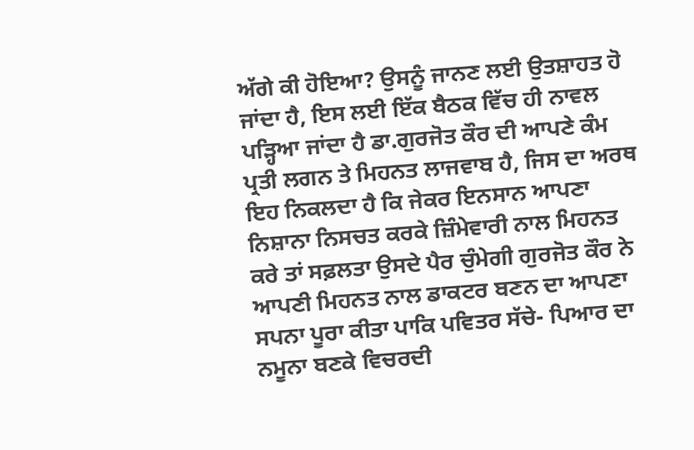ਅੱਗੇ ਕੀ ਹੋਇਆ? ਉਸਨੂੰ ਜਾਨਣ ਲਈ ਉਤਸ਼ਾਹਤ ਹੋ ਜਾਂਦਾ ਹੈ, ਇਸ ਲਈ ਇੱਕ ਬੈਠਕ ਵਿੱਚ ਹੀ ਨਾਵਲ ਪੜ੍ਹਿਆ ਜਾਂਦਾ ਹੈ ਡਾ.ਗੁਰਜੋਤ ਕੌਰ ਦੀ ਆਪਣੇ ਕੰਮ ਪ੍ਰਤੀ ਲਗਨ ਤੇ ਮਿਹਨਤ ਲਾਜਵਾਬ ਹੈ, ਜਿਸ ਦਾ ਅਰਥ ਇਹ ਨਿਕਲਦਾ ਹੈ ਕਿ ਜੇਕਰ ਇਨਸਾਨ ਆਪਣਾ ਨਿਸ਼ਾਨਾ ਨਿਸਚਤ ਕਰਕੇ ਜ਼ਿੰਮੇਵਾਰੀ ਨਾਲ ਮਿਹਨਤ ਕਰੇ ਤਾਂ ਸਫ਼ਲਤਾ ਉਸਦੇ ਪੈਰ ਚੁੰਮੇਗੀ ਗੁਰਜੋਤ ਕੌਰ ਨੇ ਆਪਣੀ ਮਿਹਨਤ ਨਾਲ ਡਾਕਟਰ ਬਣਨ ਦਾ ਆਪਣਾ ਸਪਨਾ ਪੂਰਾ ਕੀਤਾ ਪਾਕਿ ਪਵਿਤਰ ਸੱਚੇ- ਪਿਆਰ ਦਾ ਨਮੂਨਾ ਬਣਕੇ ਵਿਚਰਦੀ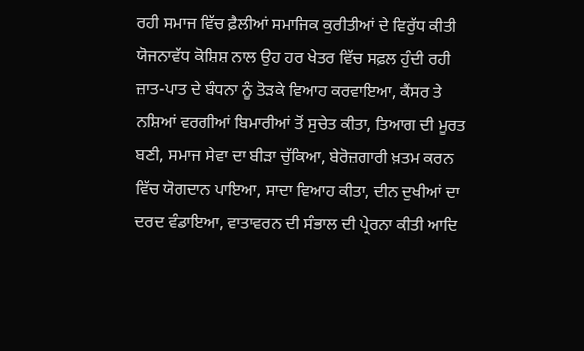ਰਹੀ ਸਮਾਜ ਵਿੱਚ ਫ਼ੈਲੀਆਂ ਸਮਾਜਿਕ ਕੁਰੀਤੀਆਂ ਦੇ ਵਿਰੁੱਧ ਕੀਤੀ ਯੋਜਨਾਵੱਧ ਕੋਸ਼ਿਸ਼ ਨਾਲ ਉਹ ਹਰ ਖੇਤਰ ਵਿੱਚ ਸਫ਼ਲ ਹੁੰਦੀ ਰਹੀ ਜ਼ਾਤ-ਪਾਤ ਦੇ ਬੰਧਨਾ ਨੂੰ ਤੋੜਕੇ ਵਿਆਹ ਕਰਵਾਇਆ, ਕੈਂਸਰ ਤੇ ਨਸ਼ਿਆਂ ਵਰਗੀਆਂ ਬਿਮਾਰੀਆਂ ਤੋਂ ਸੁਚੇਤ ਕੀਤਾ, ਤਿਆਗ ਦੀ ਮੂਰਤ ਬਣੀ, ਸਮਾਜ ਸੇਵਾ ਦਾ ਬੀੜਾ ਚੁੱਕਿਆ, ਬੇਰੋਜ਼ਗਾਰੀ ਖ਼ਤਮ ਕਰਨ ਵਿੱਚ ਯੋਗਦਾਨ ਪਾਇਆ, ਸਾਦਾ ਵਿਆਹ ਕੀਤਾ, ਦੀਨ ਦੁਖੀਆਂ ਦਾ ਦਰਦ ਵੰਡਾਇਆ, ਵਾਤਾਵਰਨ ਦੀ ਸੰਭਾਲ ਦੀ ਪ੍ਰੇਰਨਾ ਕੀਤੀ ਆਦਿ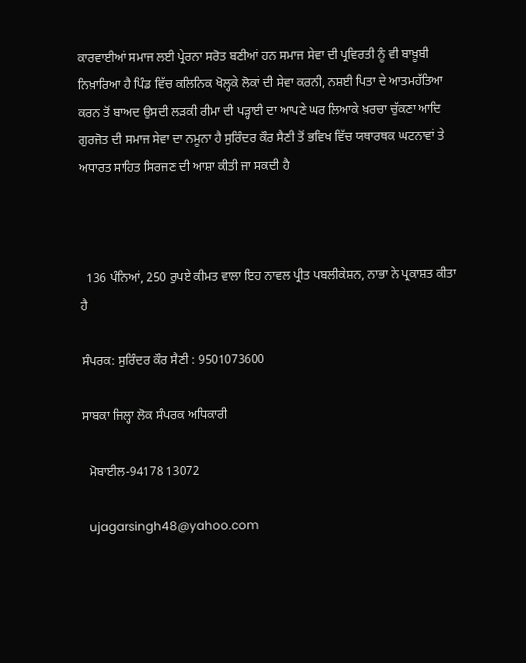ਕਾਰਵਾਈਆਂ ਸਮਾਜ ਲਈ ਪ੍ਰੇਰਨਾ ਸਰੋਤ ਬਣੀਆਂ ਹਨ ਸਮਾਜ ਸੇਵਾ ਦੀ ਪ੍ਰਵਿਰਤੀ ਨੂੰ ਵੀ ਬਾਖ਼ੂਬੀ ਨਿਖ਼ਾਰਿਆ ਹੈ ਪਿੰਡ ਵਿੱਚ ਕਲਿਨਿਕ ਖੋਲ੍ਹਕੇ ਲੋਕਾਂ ਦੀ ਸੇਵਾ ਕਰਨੀ, ਨਸ਼ਈ ਪਿਤਾ ਦੇ ਆਤਮਹੱਤਿਆ ਕਰਨ ਤੋਂ ਬਾਅਦ ਉਸਦੀ ਲੜਕੀ ਰੀਮਾ ਦੀ ਪੜ੍ਹਾਈ ਦਾ ਆਪਣੇ ਘਰ ਲਿਆਕੇ ਖ਼ਰਚਾ ਚੁੱਕਣਾ ਆਦਿ ਗੁਰਜੋਤ ਦੀ ਸਮਾਜ ਸੇਵਾ ਦਾ ਨਮੂਨਾ ਹੈ ਸੁਰਿੰਦਰ ਕੌਰ ਸੈਣੀ ਤੋਂ ਭਵਿਖ ਵਿੱਚ ਯਥਾਰਥਕ ਘਟਨਾਵਾਂ ਤੇ ਅਧਾਰਤ ਸਾਹਿਤ ਸਿਰਜਣ ਦੀ ਆਸ਼ਾ ਕੀਤੀ ਜਾ ਸਕਦੀ ਹੈ



  136 ਪੰਨਿਆਂ, 250 ਰੁਪਏ ਕੀਮਤ ਵਾਲਾ ਇਹ ਨਾਵਲ ਪ੍ਰੀਤ ਪਬਲੀਕੇਸ਼ਨ, ਨਾਭਾ ਨੇ ਪ੍ਰਕਾਸ਼ਤ ਕੀਤਾ ਹੈ

ਸੰਪਰਕ: ਸੁਰਿੰਦਰ ਕੌਰ ਸੈਣੀ : 9501073600

ਸਾਬਕਾ ਜਿਲ੍ਹਾ ਲੋਕ ਸੰਪਰਕ ਅਧਿਕਾਰੀ

  ਮੋਬਾਈਲ-94178 13072

  ujagarsingh48@yahoo.com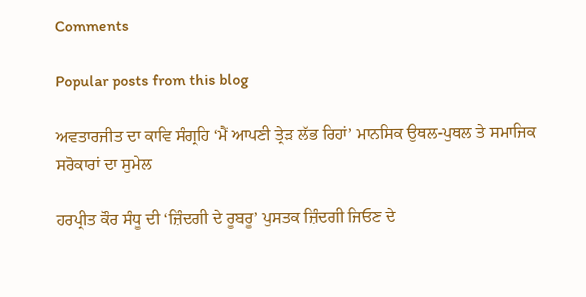Comments

Popular posts from this blog

ਅਵਤਾਰਜੀਤ ਦਾ ਕਾਵਿ ਸੰਗ੍ਰਹਿ ‘ਮੈਂ ਆਪਣੀ ਤ੍ਰੇੜ ਲੱਭ ਰਿਹਾਂ’ ਮਾਨਸਿਕ ਉਥਲ-ਪੁਥਲ ਤੇ ਸਮਾਜਿਕ ਸਰੋਕਾਰਾਂ ਦਾ ਸੁਮੇਲ

ਹਰਪ੍ਰੀਤ ਕੌਰ ਸੰਧੂ ਦੀ ‘ਜ਼ਿੰਦਗੀ ਦੇ ਰੂਬਰੂ’ ਪੁਸਤਕ ਜ਼ਿੰਦਗੀ ਜਿਓਣ ਦੇ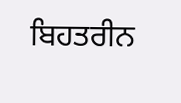ਬਿਹਤਰੀਨ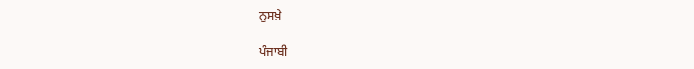ਨੁਸਖ਼ੇ

ਪੰਜਾਬੀ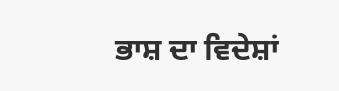ਭਾਸ਼ ਦਾ ਵਿਦੇਸ਼ਾਂ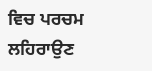ਵਿਚ ਪਰਚਮ ਲਹਿਰਾਉਣ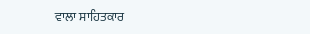ਵਾਲਾ ਸਾਹਿਤਕਾਰ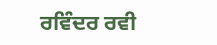ਰਵਿੰਦਰ ਰਵੀ